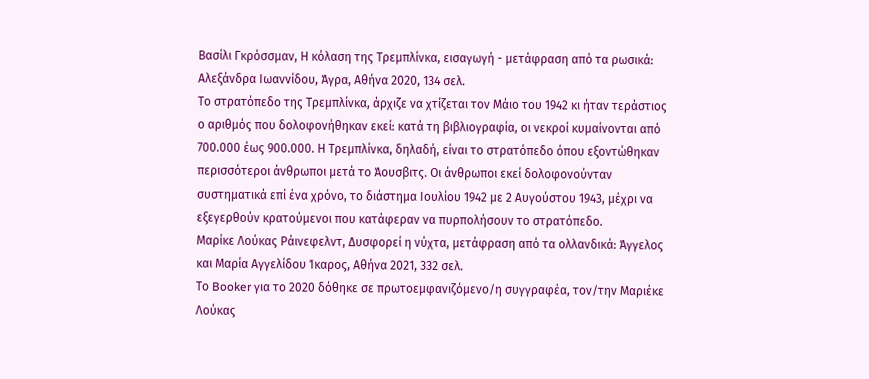Βασίλι Γκρόσσμαν, Η κόλαση της Τρεμπλίνκα, εισαγωγή - μετάφραση από τα ρωσικά: Αλεξάνδρα Ιωαννίδου, Άγρα, Αθήνα 2020, 134 σελ.
Το στρατόπεδο της Τρεμπλίνκα, άρχιζε να χτίζεται τον Μάιο του 1942 κι ήταν τεράστιος ο αριθμός που δολοφονήθηκαν εκεί: κατά τη βιβλιογραφία, οι νεκροί κυμαίνονται από 700.000 έως 900.000. Η Τρεμπλίνκα, δηλαδή, είναι το στρατόπεδο όπου εξοντώθηκαν περισσότεροι άνθρωποι μετά το Άουσβιτς. Οι άνθρωποι εκεί δολοφονούνταν συστηματικά επί ένα χρόνο, το διάστημα Ιουλίου 1942 με 2 Αυγούστου 1943, μέχρι να εξεγερθούν κρατούμενοι που κατάφεραν να πυρπολήσουν το στρατόπεδο.
Μαρίκε Λούκας Ράινεφελντ, Δυσφορεί η νύχτα, μετάφραση από τα ολλανδικά: Άγγελος και Μαρία Αγγελίδου Ίκαρος, Αθήνα 2021, 332 σελ.
Το Booker για το 2020 δόθηκε σε πρωτοεμφανιζόμενο/η συγγραφέα, τον/την Μαριέκε Λούκας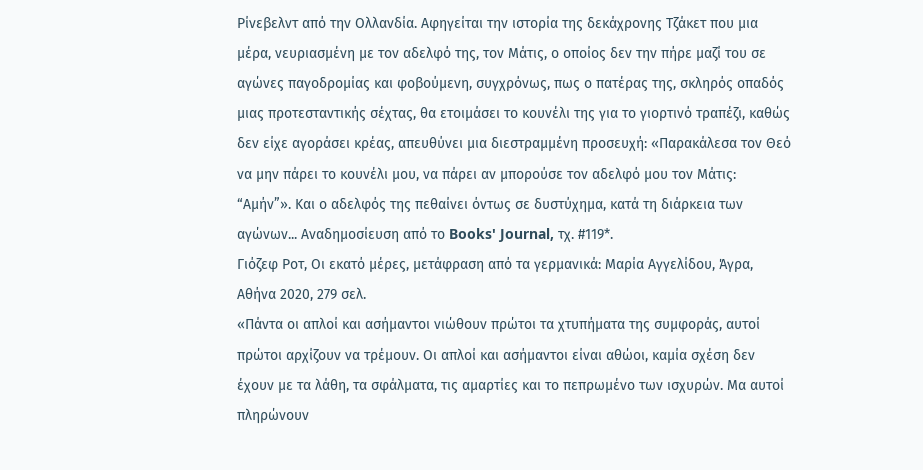Ρίνεβελντ από την Ολλανδία. Αφηγείται την ιστορία της δεκάχρονης Τζάκετ που μια μέρα, νευριασμένη με τον αδελφό της, τον Μάτις, ο οποίος δεν την πήρε μαζί του σε αγώνες παγοδρομίας και φοβούμενη, συγχρόνως, πως ο πατέρας της, σκληρός οπαδός μιας προτεσταντικής σέχτας, θα ετοιμάσει το κουνέλι της για το γιορτινό τραπέζι, καθώς δεν είχε αγοράσει κρέας, απευθύνει μια διεστραμμένη προσευχή: «Παρακάλεσα τον Θεό να μην πάρει το κουνέλι μου, να πάρει αν μπορούσε τον αδελφό μου τον Μάτις: “Αμήν”». Και ο αδελφός της πεθαίνει όντως σε δυστύχημα, κατά τη διάρκεια των αγώνων... Αναδημοσίευση από το Books' Journal, τχ. #119*.
Γιόζεφ Ροτ, Οι εκατό μέρες, μετάφραση από τα γερμανικά: Μαρία Αγγελίδου, Άγρα, Αθήνα 2020, 279 σελ.
«Πάντα οι απλοί και ασήμαντοι νιώθουν πρώτοι τα χτυπήματα της συμφοράς, αυτοί πρώτοι αρχίζουν να τρέμουν. Οι απλοί και ασήμαντοι είναι αθώοι, καμία σχέση δεν έχουν με τα λάθη, τα σφάλματα, τις αμαρτίες και το πεπρωμένο των ισχυρών. Μα αυτοί πληρώνουν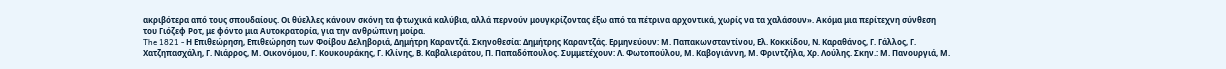ακριβότερα από τους σπουδαίους. Οι θύελλες κάνουν σκόνη τα φτωχικά καλύβια, αλλά περνούν μουγκρίζοντας έξω από τα πέτρινα αρχοντικά, χωρίς να τα χαλάσουν». Ακόμα μια περίτεχνη σύνθεση του Γιόζεφ Ροτ, με φόντο μια Αυτοκρατορία, για την ανθρώπινη μοίρα.
The 1821 - Η Επιθεώρηση, Επιθεώρηση των Φοίβου Δεληβοριά, Δημήτρη Καραντζά. Σκηνοθεσία: Δημήτρης Καραντζάς. Ερμηνεύουν: Μ. Παπακωνσταντίνου, Ελ. Κοκκίδου, Ν. Καραθάνος, Γ. Γάλλος, Γ. Χατζηπασχάλη, Γ. Νιάρρος, Μ. Οικονόμου, Γ. Κουκουράκης, Γ. Κλίνης, Β. Καβαλιεράτου, Π. Παπαδόπουλος. Συμμετέχουν: Λ. Φωτοπούλου, Μ. Καβογιάννη, Μ. Φριντζήλα, Χρ. Λούλης. Σκην.: Μ. Πανουργιά, Μ.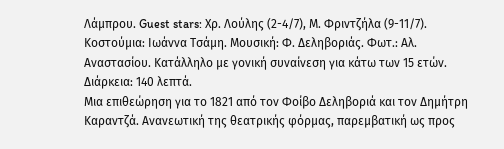Λάμπρου. Guest stars: Χρ. Λούλης (2-4/7), Μ. Φριντζήλα (9-11/7). Κοστούμια: Ιωάννα Τσάμη. Μουσική: Φ. Δεληβοριάς. Φωτ.: Αλ. Αναστασίου. Κατάλληλο με γονική συναίνεση για κάτω των 15 ετών. Διάρκεια: 140 λεπτά.
Μια επιθεώρηση για το 1821 από τον Φοίβο Δεληβοριά και τον Δημήτρη Καραντζά. Ανανεωτική της θεατρικής φόρμας, παρεμβατική ως προς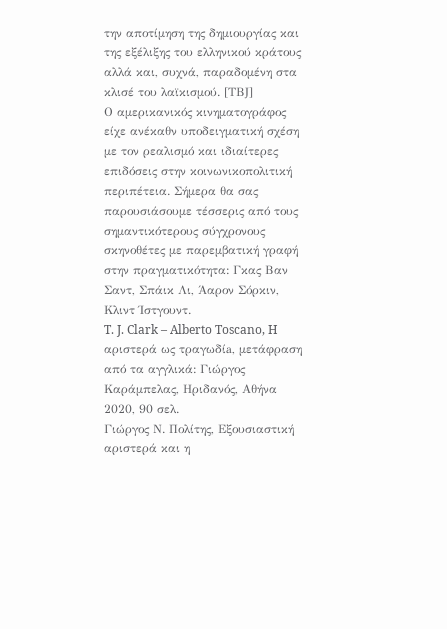την αποτίμηση της δημιουργίας και της εξέλιξης του ελληνικού κράτους αλλά και, συχνά, παραδομένη στα κλισέ του λαϊκισμού. [ΤΒJ]
Ο αμερικανικός κινηματογράφος είχε ανέκαθν υποδειγματική σχέση με τον ρεαλισμό και ιδιαίτερες επιδόσεις στην κοινωνικοπολιτική περιπέτεια. Σήμερα θα σας παρουσιάσουμε τέσσερις από τους σημαντικότερους σύγχρονους σκηνοθέτες με παρεμβατική γραφή στην πραγματικότητα: Γκας Βαν Σαντ, Σπάικ Λι, Άαρον Σόρκιν, Κλιντ Ίστγουντ.
T. J. Clark – Alberto Toscano, H αριστερά ως τραγωδίa, μετάφραση από τα αγγλικά: Γιώργος Καράμπελας, Ηριδανός, Αθήνα 2020, 90 σελ.
Γιώργος Ν. Πολίτης, Εξουσιαστική αριστερά και η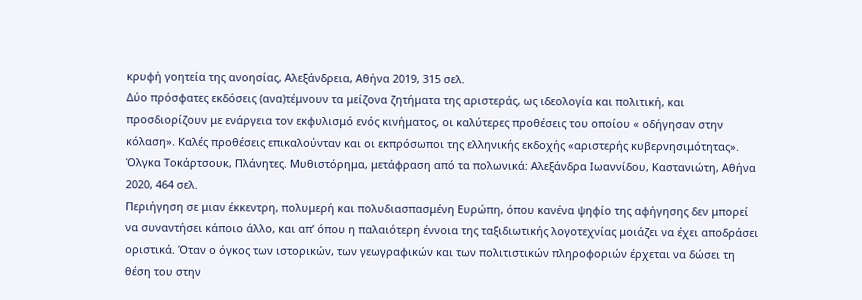κρυφή γοητεία της ανοησίας, Αλεξάνδρεια, Αθήνα 2019, 315 σελ.
Δύο πρόσφατες εκδόσεις (ανα)τέμνουν τα μείζονα ζητήματα της αριστεράς, ως ιδεολογία και πολιτική, και προσδιορίζουν με ενάργεια τον εκφυλισμό ενός κινήματος, οι καλύτερες προθέσεις του οποίου « οδήγησαν στην κόλαση». Καλές προθέσεις επικαλούνταν και οι εκπρόσωποι της ελληνικής εκδοχής «αριστερής κυβερνησιμότητας».
Όλγκα Τοκάρτσουκ, Πλάνητες. Μυθιστόρημα, μετάφραση από τα πολωνικά: Αλεξάνδρα Ιωαννίδου, Καστανιώτη, Αθήνα 2020, 464 σελ.
Περιήγηση σε μιαν έκκεντρη, πολυμερή και πολυδιασπασμένη Ευρώπη, όπου κανένα ψηφίο της αφήγησης δεν μπορεί να συναντήσει κάποιο άλλο, και απ’ όπου η παλαιότερη έννοια της ταξιδιωτικής λογοτεχνίας μοιάζει να έχει αποδράσει οριστικά. Όταν ο όγκος των ιστορικών, των γεωγραφικών και των πολιτιστικών πληροφοριών έρχεται να δώσει τη θέση του στην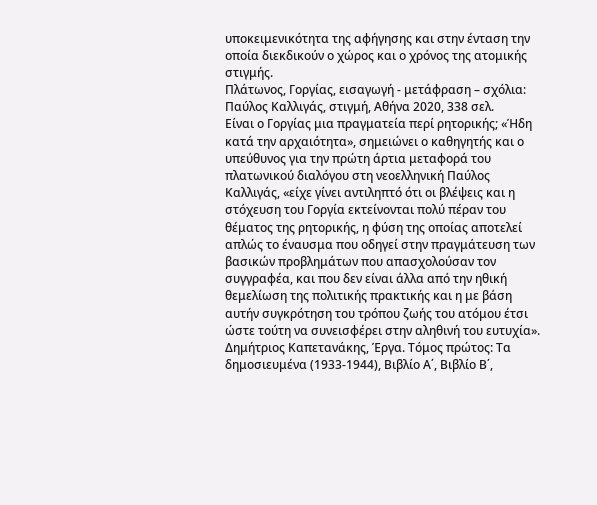υποκειμενικότητα της αφήγησης και στην ένταση την οποία διεκδικούν ο χώρος και ο χρόνος της ατομικής στιγμής.
Πλάτωνος, Γοργίας, εισαγωγή - μετάφραση – σχόλια: Παύλος Καλλιγάς, στιγμή, Αθήνα 2020, 338 σελ.
Είναι ο Γοργίας μια πραγματεία περί ρητορικής; «Ήδη κατά την αρχαιότητα», σημειώνει ο καθηγητής και ο υπεύθυνος για την πρώτη άρτια μεταφορά του πλατωνικού διαλόγου στη νεοελληνική Παύλος Καλλιγάς, «είχε γίνει αντιληπτό ότι οι βλέψεις και η στόχευση του Γοργία εκτείνονται πολύ πέραν του θέματος της ρητορικής, η φύση της οποίας αποτελεί απλώς το έναυσμα που οδηγεί στην πραγμάτευση των βασικών προβλημάτων που απασχολούσαν τον συγγραφέα, και που δεν είναι άλλα από την ηθική θεμελίωση της πολιτικής πρακτικής και η με βάση αυτήν συγκρότηση του τρόπου ζωής του ατόμου έτσι ώστε τούτη να συνεισφέρει στην αληθινή του ευτυχία».
Δημήτριος Καπετανάκης, Έργα. Τόμος πρώτος: Τα δημοσιευμένα (1933-1944), Βιβλίο Α΄, Βιβλίο Β΄,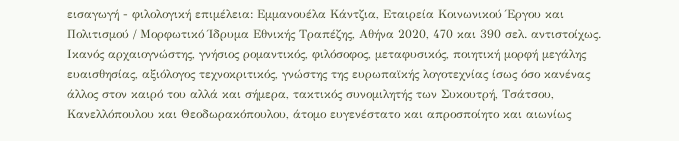εισαγωγή - φιλολογική επιμέλεια: Εμμανουέλα Κάντζια, Eταιρεία Κοινωνικού Έργου και Πολιτισμού / Μορφωτικό Ίδρυμα Εθνικής Τραπέζης, Αθήνα 2020, 470 και 390 σελ. αντιστοίχως.
Ικανός αρχαιογνώστης, γνήσιος ρομαντικός, φιλόσοφος, μεταφυσικός, ποιητική μορφή μεγάλης ευαισθησίας, αξιόλογος τεχνοκριτικός, γνώστης της ευρωπαϊκής λογοτεχνίας ίσως όσο κανένας άλλος στον καιρό του αλλά και σήμερα, τακτικός συνομιλητής των Συκουτρή, Τσάτσου, Κανελλόπουλου και Θεοδωρακόπουλου, άτομο ευγενέστατο και απροσποίητο και αιωνίως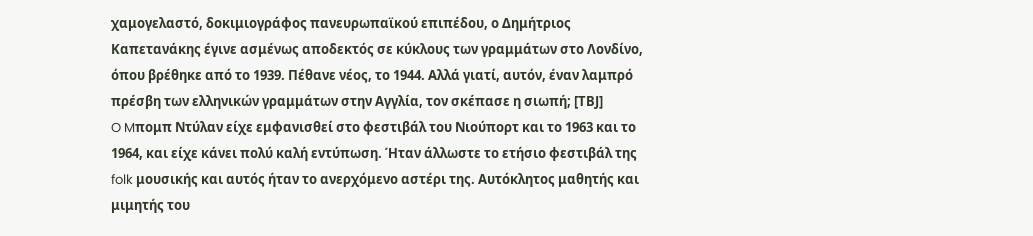χαμογελαστό, δοκιμιογράφος πανευρωπαϊκού επιπέδου, ο Δημήτριος Καπετανάκης έγινε ασμένως αποδεκτός σε κύκλους των γραμμάτων στο Λονδίνο, όπου βρέθηκε από το 1939. Πέθανε νέος, το 1944. Αλλά γιατί, αυτόν, έναν λαμπρό πρέσβη των ελληνικών γραμμάτων στην Αγγλία, τον σκέπασε η σιωπή; [ΤΒJ]
O Mπομπ Ντύλαν είχε εμφανισθεί στο φεστιβάλ του Νιούπορτ και το 1963 και το 1964, και είχε κάνει πολύ καλή εντύπωση. Ήταν άλλωστε το ετήσιο φεστιβάλ της folk μουσικής και αυτός ήταν το ανερχόμενο αστέρι της. Αυτόκλητος μαθητής και μιμητής του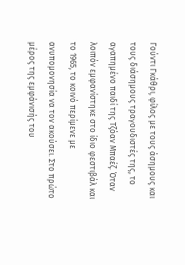Γούντι Γκάθρι, φίλος με τους άσημους και τους διάσημους τραγουδιστές της, το αγαπημένο παιδί της Τζόαν Μπαέζ. Όταν λοιπόν εμφανίστηκε στο ίδιο φεστιβάλ και το 1965, το κοινό περίμενε με ανυπομονησία να τον ακούσει. Στο πρώτο μέρος της εμφάνισής του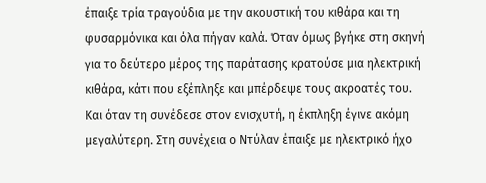έπαιξε τρία τραγούδια με την ακουστική του κιθάρα και τη φυσαρμόνικα και όλα πήγαν καλά. Όταν όμως βγήκε στη σκηνή για το δεύτερο μέρος της παράτασης κρατούσε μια ηλεκτρική κιθάρα, κάτι που εξέπληξε και μπέρδεψε τους ακροατές του. Και όταν τη συνέδεσε στον ενισχυτή, η έκπληξη έγινε ακόμη μεγαλύτερη. Στη συνέχεια ο Ντύλαν έπαιξε με ηλεκτρικό ήχο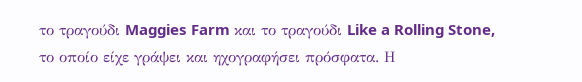το τραγούδι Maggies Farm και το τραγούδι Like a Rolling Stone, το οποίο είχε γράψει και ηχογραφήσει πρόσφατα. Η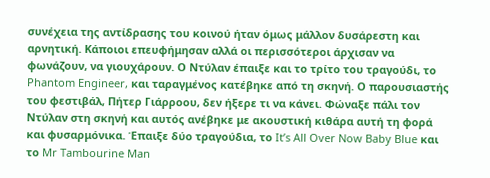συνέχεια της αντίδρασης του κοινού ήταν όμως μάλλον δυσάρεστη και αρνητική. Κάποιοι επευφήμησαν αλλά οι περισσότεροι άρχισαν να φωνάζουν, να γιουχάρουν. Ο Ντύλαν έπαιξε και το τρίτο του τραγούδι, το Phantom Engineer, και ταραγμένος κατέβηκε από τη σκηνή. Ο παρουσιαστής του φεστιβάλ, Πήτερ Γιάρροου, δεν ήξερε τι να κάνει. Φώναξε πάλι τον Ντύλαν στη σκηνή και αυτός ανέβηκε με ακουστική κιθάρα αυτή τη φορά και φυσαρμόνικα. Έπαιξε δύο τραγούδια, το It’s All Over Now Baby Blue και το Mr Tambourine Man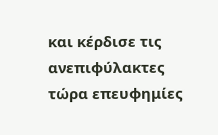και κέρδισε τις ανεπιφύλακτες τώρα επευφημίες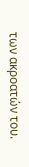των ακροατών του.